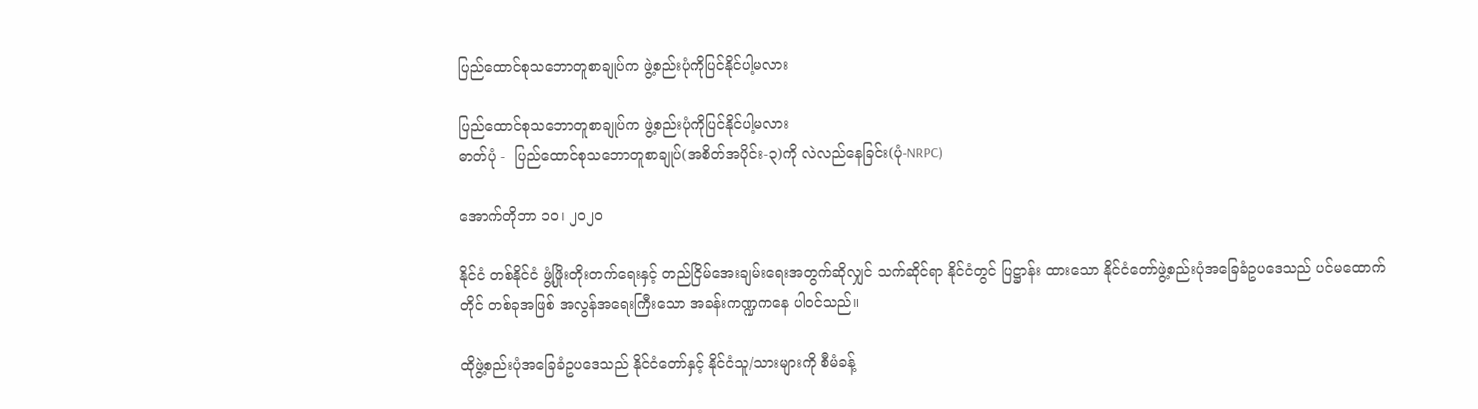ပြည်ထောင်စုသဘောတူစာချုပ်က ဖွဲ့စည်းပုံကိုပြင်နိုင်ပါ့မလား

ပြည်ထောင်စုသဘောတူစာချုပ်က ဖွဲ့စည်းပုံကိုပြင်နိုင်ပါ့မလား
ဓာတ်ပုံ -  ပြည်ထောင်စုသဘောတူစာချုပ်(အစိတ်အပိုင်း-၃)ကို လဲလည်နေခြင်း(ပုံ-NRPC)

အောက်တိုဘာ ၁၀၊ ၂၀၂၀

နိုင်ငံ တစ်နိုင်ငံ ဖွံ့ဖြိုးတိုးတက်ရေးနှင့် တည်ငြိမ်အေးချမ်းရေးအတွက်ဆိုလျှင် သက်ဆိုင်ရာ နိုင်ငံတွင် ပြဋ္ဌာန်း ထားသော နိုင်ငံတော်ဖွဲ့စည်းပုံအခြေခံဥပဒေသည် ပင်မထောက်တိုင် တစ်ခုအဖြစ် အလွန်အရေးကြီးသော အခန်းကဏ္ဍကနေ ပါဝင်သည်။

ထိုဖွဲ့စည်းပုံအခြေခံဥပဒေသည် နိုင်ငံတော်နှင့် နိုင်ငံသူ/သားများကို စီမံခန့်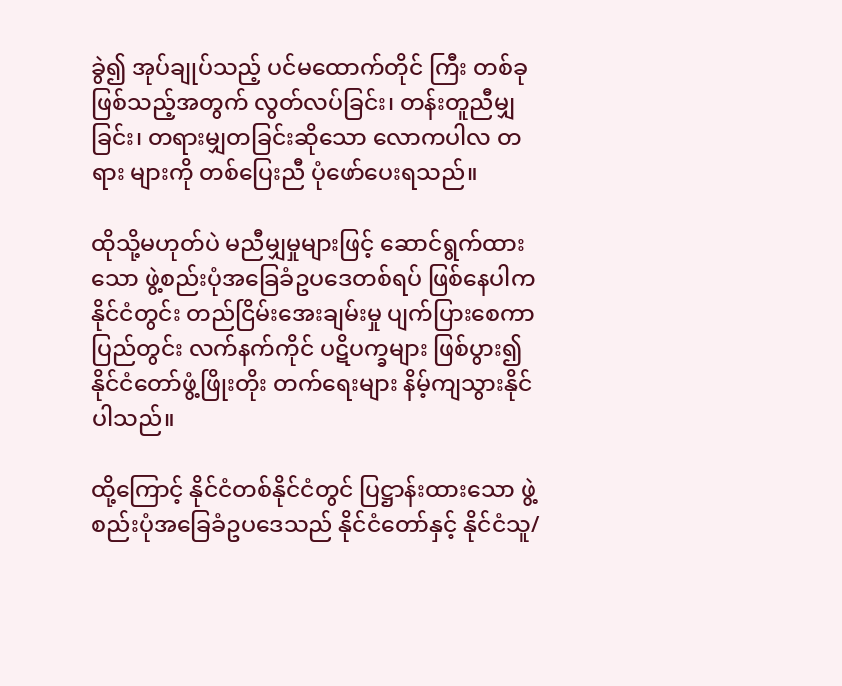ခွဲ၍ အုပ်ချုပ်သည့် ပင်မထောက်တိုင် ကြီး တစ်ခုဖြစ်သည့်အတွက် လွတ်လပ်ခြင်း၊ တန်းတူညီမျှခြင်း၊ တရားမျှတခြင်းဆိုသော လောကပါလ တရား များကို တစ်ပြေးညီ ပုံဖော်ပေးရသည်။

ထိုသို့မဟုတ်ပဲ မညီမျှမှုများဖြင့် ဆောင်ရွက်ထားသော ဖွဲ့စည်းပုံအခြေခံဥပဒေတစ်ရပ် ဖြစ်နေပါက နိုင်ငံတွင်း တည်ငြိမ်းအေးချမ်းမှု ပျက်ပြားစေကာ ပြည်တွင်း လက်နက်ကိုင် ပဋိပက္ခများ ဖြစ်ပွား၍ နိုင်ငံတော်ဖွံ့ဖြိုးတိုး တက်ရေးများ နိမ့်ကျသွားနိုင်ပါသည်။

ထို့ကြောင့် နိုင်ငံတစ်နိုင်ငံတွင် ပြဋ္ဌာန်းထားသော ဖွဲ့စည်းပုံအခြေခံဥပဒေသည် နိုင်ငံတော်နှင့် နိုင်ငံသူ/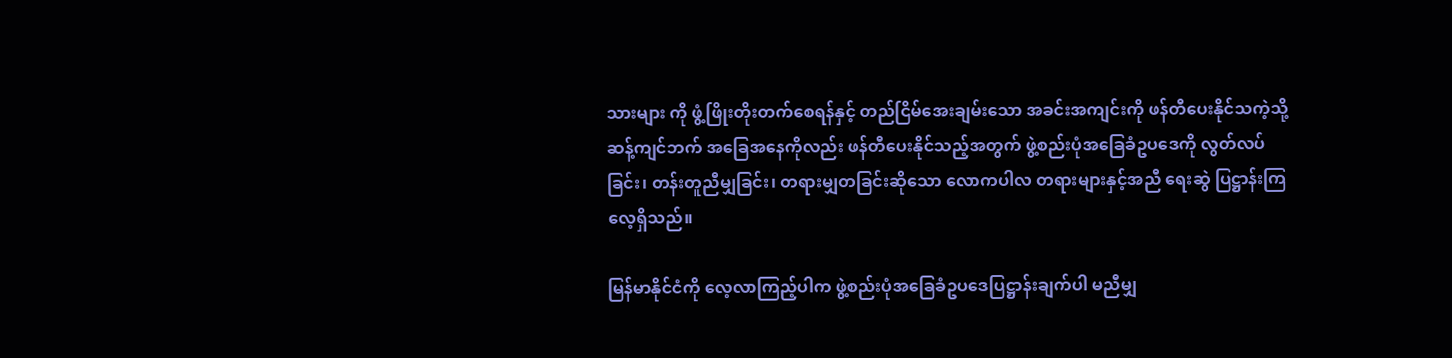သားများ ကို ဖွံ့ဖြိုးတိုးတက်စေရန်နှင့် တည်ငြိမ်အေးချမ်းသော အခင်းအကျင်းကို ဖန်တီပေးနိုင်သကဲ့သို့ ဆန့်ကျင်ဘက် အခြေအနေကိုလည်း ဖန်တီပေးနိုင်သည့်အတွက် ဖွဲ့စည်းပုံအခြေခံဥပဒေကို လွတ်လပ်ခြင်း၊ တန်းတူညီမျှခြင်း၊ တရားမျှတခြင်းဆိုသော လောကပါလ တရားများနှင့်အညီ ရေးဆွဲ ပြဋ္ဌာန်းကြလေ့ရှိသည်။

မြန်မာနိုင်ငံကို လေ့လာကြည့်ပါက ဖွဲ့စည်းပုံအခြေခံဥပဒေပြဋ္ဌာန်းချက်ပါ မညီမျှ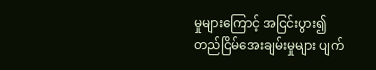မှုများကြောင့် အငြင်းပွား၍ တည်ငြိမ်အေးချမ်းမှုများ ပျက်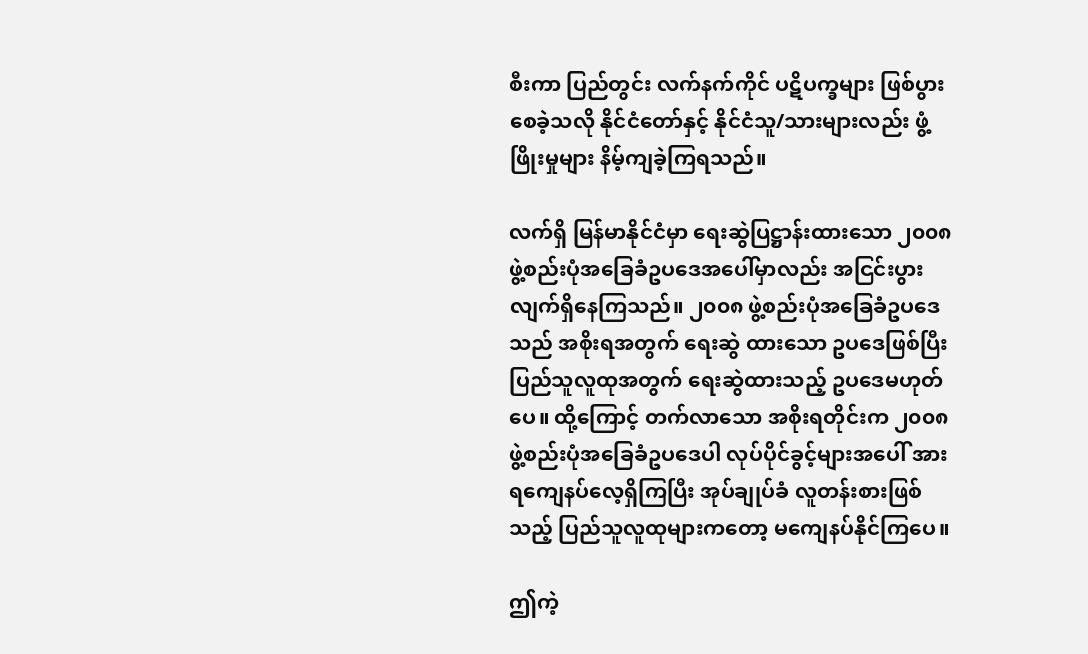စီးကာ ပြည်တွင်း လက်နက်ကိုင် ပဋိပက္ခများ ဖြစ်ပွားစေခဲ့သလို နိုင်ငံတော်နှင့် နိုင်ငံသူ/သားများလည်း ဖွံ့ဖြိုးမှုများ နိမ့်ကျခဲ့ကြရသည်။

လက်ရှိ မြန်မာနိုင်ငံမှာ ရေးဆွဲပြဋ္ဌာန်းထားသော ၂၀၀၈ ဖွဲ့စည်းပုံအခြေခံဥပဒေအပေါ်မှာလည်း အငြင်းပွား လျက်ရှိနေကြသည်။ ၂၀၀၈ ဖွဲ့စည်းပုံအခြေခံဥပဒေသည် အစိုးရအတွက် ရေးဆွဲ ထားသော ဥပဒေဖြစ်ပြီး ပြည်သူလူထုအတွက် ရေးဆွဲထားသည့် ဥပဒေမဟုတ်ပေ။ ထို့ကြောင့် တက်လာသော အစိုးရတိုင်းက ၂၀၀၈ ဖွဲ့စည်းပုံအခြေခံဥပဒေပါ လုပ်ပိုင်ခွင့်များအပေါ် အားရကျေနပ်လေ့ရှိကြပြီး အုပ်ချုပ်ခံ လူတန်းစားဖြစ်သည့် ပြည်သူလူထုများကတော့ မကျေနပ်နိုင်ကြပေ။

ဤကဲ့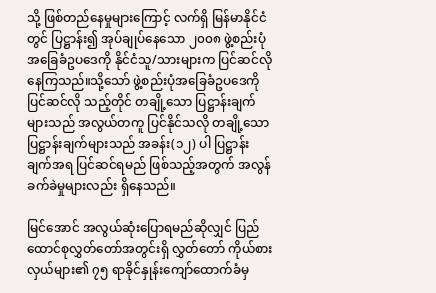သို့ ဖြစ်တည်နေမှုများကြောင့် လက်ရှိ မြန်မာနိုင်ငံတွင် ပြဋ္ဌာန်း၍ အုပ်ချုပ်နေသော ၂၀၀၈ ဖွဲ့စည်းပုံ အခြေခံဥပဒေကို နိုင်ငံသူ/သားများက ပြင်ဆင်လိုနေကြသည်။သို့သော် ဖွဲ့စည်းပုံအခြေခံဥပဒေကို ပြင်ဆင်လို သည့်တိုင် တချို့သော ပြဋ္ဌာန်းချက်များသည် အလွယ်တကူ ပြင်နိုင်သလို တချို့သော ပြဋ္ဌာန်းချက်များသည် အခန်း(၁၂) ပါ ပြဋ္ဌာန်းချက်အရ ပြင်ဆင်ရမည် ဖြစ်သည့်အတွက် အလွန်ခက်ခဲမှုများလည်း ရှိနေသည်။

မြင်အောင် အလွယ်ဆုံးပြောရမည်ဆိုလျှင် ပြည်ထောင်စုလွှတ်တော်အတွင်းရှိ လွှတ်တော် ကိုယ်စားလှယ်များ၏ ၇၅ ရာခိုင်နှုန်းကျော်ထောက်ခံမှ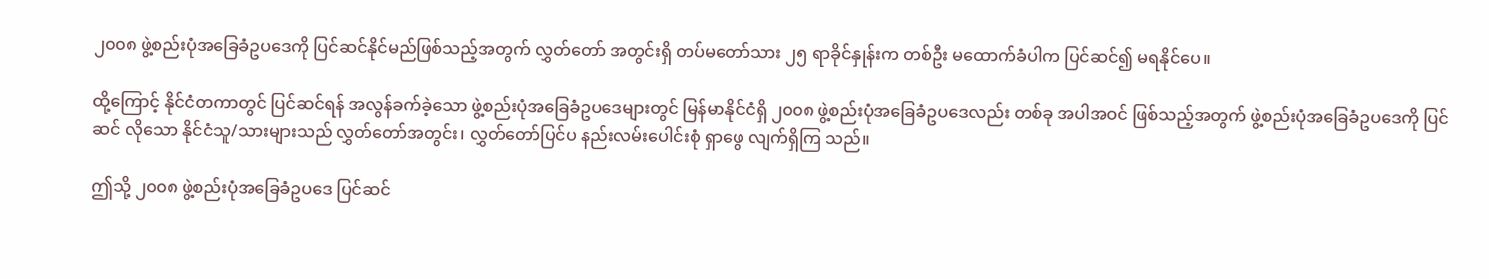၂၀၀၈ ဖွဲ့စည်းပုံအခြေခံဥပဒေကို ပြင်ဆင်နိုင်မည်ဖြစ်သည့်အတွက် လွှတ်တော် အတွင်းရှိ တပ်မတော်သား ၂၅ ရာခိုင်နှုန်းက တစ်ဦး မထောက်ခံပါက ပြင်ဆင်၍ မရနိုင်ပေ။

ထို့ကြောင့် နိုင်ငံတကာတွင် ပြင်ဆင်ရန် အလွန်ခက်ခဲ့သော ဖွဲ့စည်းပုံအခြေခံဥပဒေများတွင် မြန်မာနိုင်ငံရှိ ၂၀၀၈ ဖွဲ့စည်းပုံအခြေခံဥပဒေလည်း တစ်ခု အပါအဝင် ဖြစ်သည့်အတွက် ဖွဲ့စည်းပုံအခြေခံဥပဒေကို ပြင်ဆင် လိုသော နိုင်ငံသူ/သားများသည် လွှတ်တော်အတွင်း၊ လွှတ်တော်ပြင်ပ နည်းလမ်းပေါင်းစုံ ရှာဖွေ လျက်ရှိကြ သည်။

ဤသို့ ၂၀၀၈ ဖွဲ့စည်းပုံအခြေခံဥပဒေ ပြင်ဆင်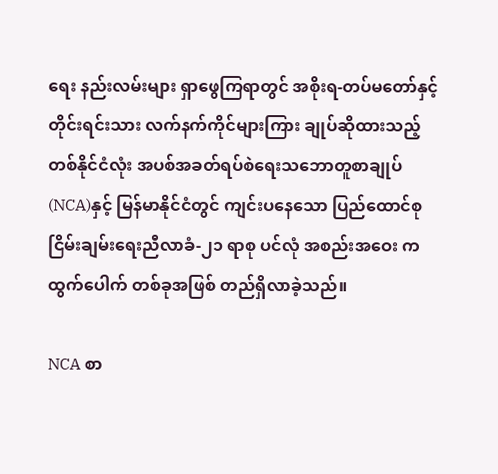ရေး နည်းလမ်းများ ရှာဖွေကြရာတွင် အစိုးရ-တပ်မတော်နှင့် တိုင်းရင်းသား လက်နက်ကိုင်များကြား ချုပ်ဆိုထားသည့် တစ်နိုင်ငံလုံး အပစ်အခတ်ရပ်စဲရေးသဘောတူစာချုပ် (NCA)နှင့် မြန်မာနိုင်ငံတွင် ကျင်းပနေသော ပြည်ထောင်စုငြိမ်းချမ်းရေးညီလာခံ-၂၁ ရာစု ပင်လုံ အစည်းအဝေး က ထွက်ပေါက် တစ်ခုအဖြစ် တည်ရှိလာခဲ့သည်။

NCA စာ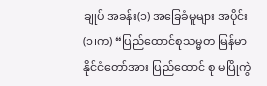ချုပ် အခန်း(၁) အခြေခံမူများ အပိုင်း (၁၊က) “ပြည်ထောင်စုသမ္မတ မြန်မာနိုင်ငံတော်အား ပြည်ထောင် စု မပြိုကွဲ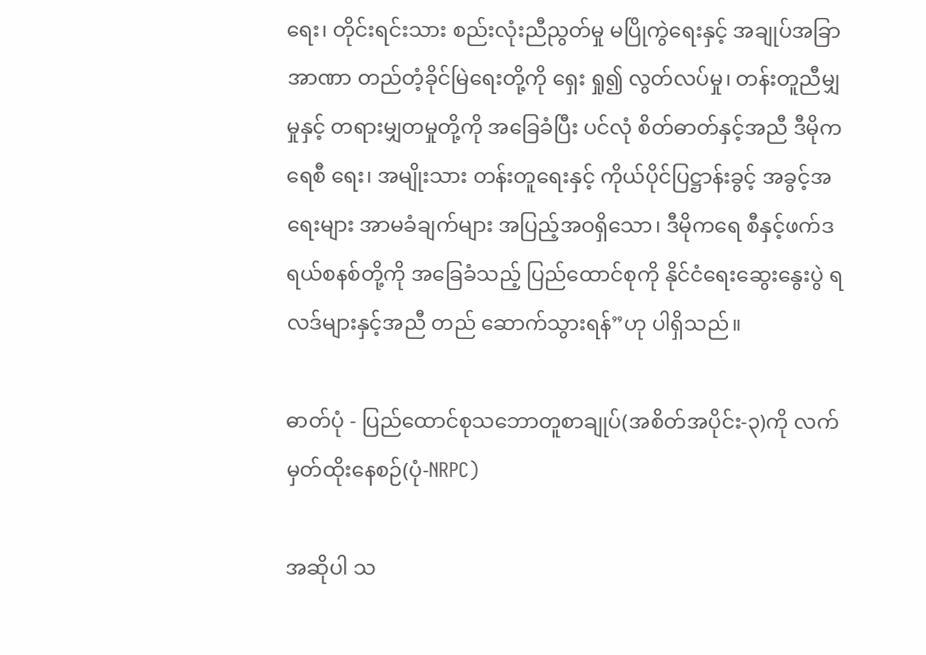ရေး၊ တိုင်းရင်းသား စည်းလုံးညီညွတ်မှု မပြိုကွဲရေးနှင့် အချုပ်အခြာအာဏာ တည်တံ့ခိုင်မြဲရေးတို့ကို ရှေး ရှု၍ လွတ်လပ်မှု၊ တန်းတူညီမျှမှုနှင့် တရားမျှတမှုတို့ကို အခြေခံပြီး ပင်လုံ စိတ်ဓာတ်နှင့်အညီ ဒီမိုကရေစီ ရေး၊ အမျိုးသား တန်းတူရေးနှင့် ကိုယ်ပိုင်ပြဋ္ဌာန်းခွင့် အခွင့်အရေးများ အာမခံချက်များ အပြည့်အဝရှိသော၊ ဒီမိုကရေ စီနှင့်ဖက်ဒရယ်စနစ်တို့ကို အခြေခံသည့် ပြည်ထောင်စုကို နိုင်ငံရေးဆွေးနွေးပွဲ ရလဒ်များနှင့်အညီ တည် ဆောက်သွားရန်”ဟု ပါရှိသည်။

ဓာတ်ပုံ - ပြည်ထောင်စုသဘောတူစာချုပ်(အစိတ်အပိုင်း-၃)ကို လက်မှတ်ထိုးနေစဉ်(ပုံ-NRPC)

အဆိုပါ သ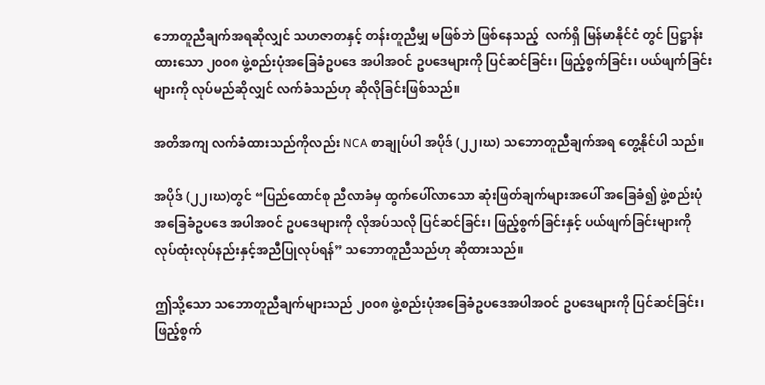ဘောတူညီချက်အရဆိုလျှင် သဟဇာတနှင့် တန်းတူညီမျှ မဖြစ်ဘဲ ဖြစ်နေသည့်  လက်ရှိ မြန်မာနိုင်ငံ တွင် ပြဋ္ဌာန်းထားသော ၂၀၀၈ ဖွဲ့စည်းပုံအခြေခံဥပဒေ အပါအဝင် ဥပဒေများကို ပြင်ဆင်ခြင်း၊ ဖြည့်စွက်ခြင်း၊ ပယ်ဖျက်ခြင်းများကို လုပ်မည်ဆိုလျှင် လက်ခံသည်ဟု ဆိုလိုခြင်းဖြစ်သည်။

အတိအကျ လက်ခံထားသည်ကိုလည်း NCA စာချုပ်ပါ အပိုဒ် (၂၂၊ဃ) သဘောတူညီချက်အရ တွေ့နိုင်ပါ သည်။

အပိုဒ် (၂၂၊ဃ)တွင် “ပြည်ထောင်စု ညီလာခံမှ ထွက်ပေါ်လာသော ဆုံးဖြတ်ချက်များအပေါ် အခြေခံ၍ ဖွဲ့စည်းပုံ အခြေခံဥပဒေ အပါအဝင် ဥပဒေများကို လိုအပ်သလို ပြင်ဆင်ခြင်း၊ ဖြည့်စွက်ခြင်းနှင့် ပယ်ဖျက်ခြင်းများကို လုပ်ထုံးလုပ်နည်းနှင့်အညီပြုလုပ်ရန်” သဘောတူညီသည်ဟု ဆိုထားသည်။

ဤသို့သော သဘောတူညီချက်များသည် ၂၀၀၈ ဖွဲ့စည်းပုံအခြေခံဥပဒေအပါအဝင် ဥပဒေများကို ပြင်ဆင်ခြင်း၊ ဖြည့်စွက်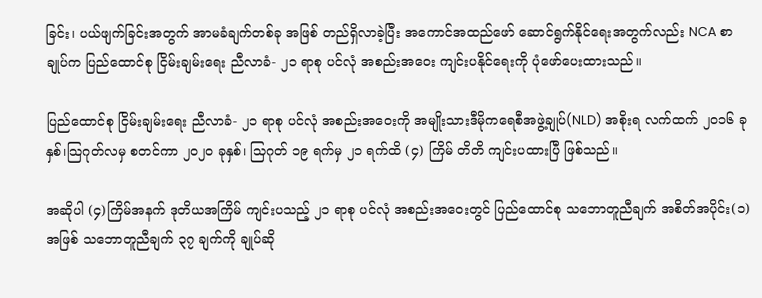ခြင်း၊ ပယ်ဖျက်ခြင်းအတွက် အာမခံချက်တစ်ခု အဖြစ် တည်ရှိလာခဲ့ပြီး အကောင်အထည်ဖော် ဆောင်ရွက်နိုင်ရေးအတွက်လည်း NCA စာချုပ်က ပြည်ထောင်စု ငြိမ်းချမ်းရေး ညီလာခံ- ၂၁ ရာစု ပင်လုံ အစည်းအဝေး ကျင်းပနိုင်ရေးကို ပုံဖော်ပေးထားသည်။

ပြည်ထောင်စု ငြိမ်းချမ်းရေး ညီလာခံ- ၂၁ ရာစု ပင်လုံ အစည်းအဝေးကို အမျိုးသားဒီမိုကရေစီအဖွဲ့ချုပ်(NLD) အစိုးရ လက်ထက် ၂၀၁၆ ခုနှစ်၊သြဂုတ်လမှ စတင်ကာ ၂၀၂၀ ခုနှစ်၊ သြဂုတ် ၁၉ ရက်မှ ၂၁ ရက်ထိ (၄) ကြိမ် တိတိ ကျင်းပထားပြီ ဖြစ်သည်။

အဆိုပါ (၄)ကြိမ်အနက် ဒုတိယအကြိမ် ကျင်းပသည့် ၂၁ ရာစု ပင်လုံ အစည်းအဝေးတွင် ပြည်ထောင်စု သဘောတူညီချက် အစိတ်အပိုင်း(၁)အဖြစ် သဘောတူညီချက် ၃၇ ချက်ကို ချုပ်ဆို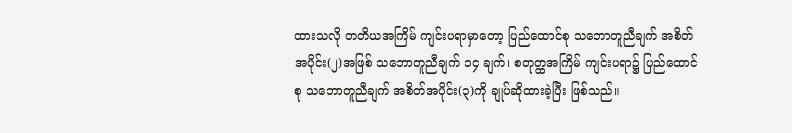ထားသလို တတိယအကြိမ် ကျင်းပရာမှာတော့ ပြည်ထောင်စု သဘောတူညီချက် အစိတ်အပိုင်း(၂)အဖြစ် သဘောတူညီချက် ၁၄ ချက်၊ စတုတ္ထအကြိမ် ကျင်းပရာ၌ ပြည်ထောင်စု သဘောတူညီချက် အစိတ်အပိုင်း(၃)ကို ချုပ်ဆိုထားခဲ့ပြီး ဖြစ်သည်။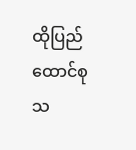ထိုပြည်ထောင်စုသ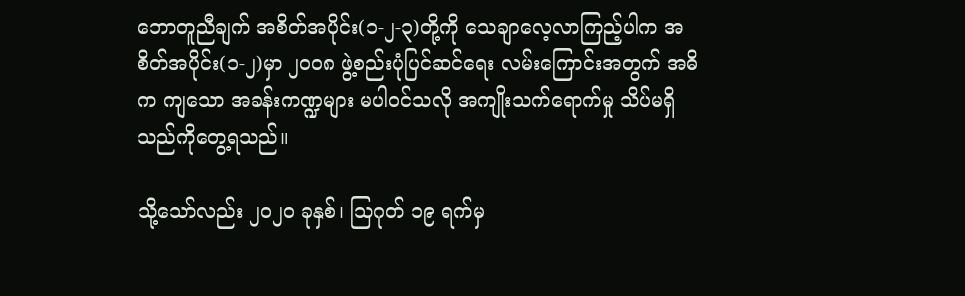ဘောတူညီချက် အစိတ်အပိုင်း(၁-၂-၃)တို့ကို သေချာလေ့လာကြည့်ပါက အစိတ်အပိုင်း(၁-၂)မှာ ၂၀၀၈ ဖွဲ့စည်းပုံပြင်ဆင်ရေး လမ်းကြောင်းအတွက် အဓိက ကျသော အခန်းကဏ္ဍများ မပါဝင်သလို အကျိုးသက်ရောက်မှု သိပ်မရှိသည်ကိုတွေ့ရသည်။

သို့သော်လည်း ၂၀၂၀ ခုနှစ်၊ သြဂုတ် ၁၉ ရက်မှ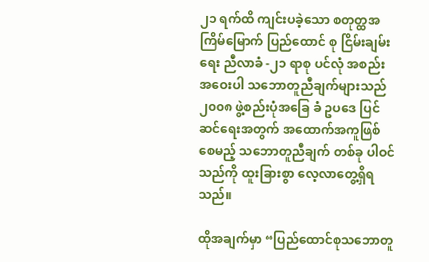၂၁ ရက်ထိ ကျင်းပခဲ့သော စတုတ္ထအကြိမ်မြောက် ပြည်ထောင် စု ငြိမ်းချမ်းရေး ညီလာခံ -၂၁ ရာစု ပင်လုံ အစည်းအဝေးပါ သဘောတူညီချက်များသည် ၂၀၀၈ ဖွဲ့စည်းပုံအခြေ ခံ ဥပဒေ ပြင်ဆင်ရေးအတွက် အထောက်အကူဖြစ်စေမည့် သဘောတူညီချက် တစ်ခု ပါဝင်သည်ကို ထူးခြားစွာ လေ့လာတွေ့ရှိရသည်။

ထိုအချက်မှာ “ပြည်ထောင်စုသဘောတူ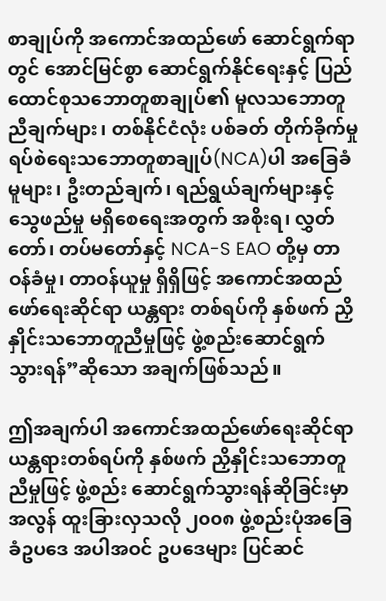စာချုပ်ကို အကောင်အထည်ဖော် ဆောင်ရွက်ရာတွင် အောင်မြင်စွာ ဆောင်ရွက်နိုင်ရေးနှင့် ပြည်ထောင်စုသဘောတူစာချုပ်၏ မူလသဘောတူညီချက်များ၊ တစ်နိုင်ငံလုံး ပစ်ခတ် တိုက်ခိုက်မှုရပ်စဲရေးသဘောတူစာချုပ်(NCA)ပါ အခြေခံမူများ၊ ဦးတည်ချက်၊ ရည်ရွယ်ချက်များနှင့်သွေဖည်မှု မရှိစေရေးအတွက် အစိုးရ၊ လွှတ်တော်၊ တပ်မတော်နှင့် NCA-S EAO တို့မှ တာဝန်ခံမှု၊ တာဝန်ယူမှု ရှိရှိဖြင့် အကောင်အထည်ဖော်ရေးဆိုင်ရာ ယန္တရား တစ်ရပ်ကို နှစ်ဖက် ညှိနှိုင်းသဘောတူညီမှုဖြင့် ဖွဲ့စည်းဆောင်ရွက် သွားရန်”ဆိုသော အချက်ဖြစ်သည်။

ဤအချက်ပါ အကောင်အထည်ဖော်ရေးဆိုင်ရာ ယန္တရားတစ်ရပ်ကို နှစ်ဖက် ညှိနှိုင်းသဘောတူညီမှုဖြင့် ဖွဲ့စည်း ဆောင်ရွက်သွားရန်ဆိုခြင်းမှာ အလွန် ထူးခြားလှသလို ၂၀၀၈ ဖွဲ့စည်းပုံအခြေခံဥပဒေ အပါအဝင် ဥပဒေများ ပြင်ဆင်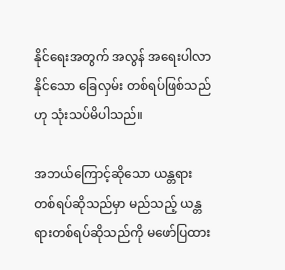နိုင်ရေးအတွက် အလွန် အရေးပါလာနိုင်သော ခြေလှမ်း တစ်ရပ်ဖြစ်သည်ဟု သုံးသပ်မိပါသည်။

အဘယ်ကြောင့်ဆိုသော ယန္တရားတစ်ရပ်ဆိုသည်မှာ မည်သည့် ယန္တရားတစ်ရပ်ဆိုသည်ကို မဖော်ပြထား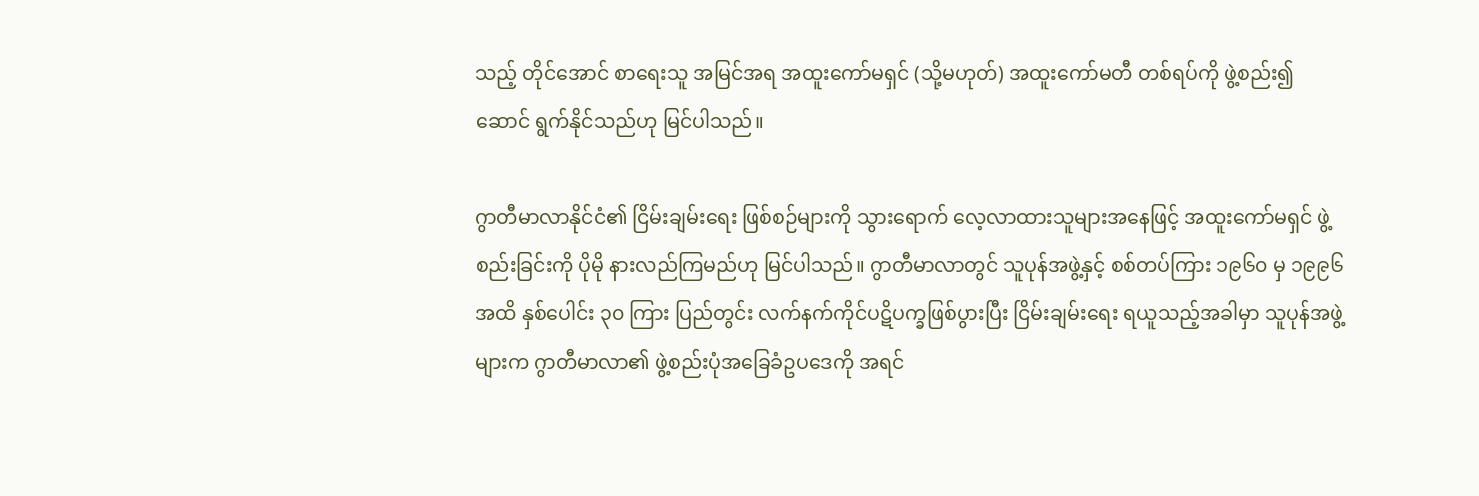သည့် တိုင်အောင် စာရေးသူ အမြင်အရ အထူးကော်မရှင် (သို့မဟုတ်) အထူးကော်မတီ တစ်ရပ်ကို ဖွဲ့စည်း၍ ဆောင် ရွက်နိုင်သည်ဟု မြင်ပါသည်။

ဂွာတီမာလာနိုင်ငံ၏ ငြိမ်းချမ်းရေး ဖြစ်စဉ်များကို သွားရောက် လေ့လာထားသူများအနေဖြင့် အထူးကော်မရှင် ဖွဲ့စည်းခြင်းကို ပိုမို နားလည်ကြမည်ဟု မြင်ပါသည်။ ဂွာတီမာလာတွင် သူပုန်အဖွဲ့နှင့် စစ်တပ်ကြား ၁၉၆၀ မှ ၁၉၉၆ အထိ နှစ်ပေါင်း ၃၀ ကြား ပြည်တွင်း လက်နက်ကိုင်ပဋိပက္ခဖြစ်ပွားပြီး ငြိမ်းချမ်းရေး ရယူသည့်အခါမှာ သူပုန်အဖွဲ့များက ဂွာတီမာလာ၏ ဖွဲ့စည်းပုံအခြေခံဥပဒေကို အရင်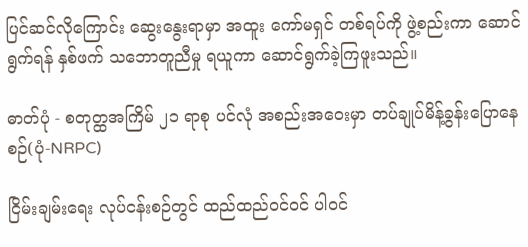ပြင်ဆင်လိုကြောင်း ဆွေးနွေးရာမှာ အထူး ကော်မရှင် တစ်ရပ်ကို ဖွဲ့စည်းကာ ဆောင်ရွက်ရန် နှစ်ဖက် သဘောတူညီမှု ရယူကာ ဆောင်ရွက်ခဲ့ကြဖူးသည်။

ဓာတ်ပုံ - စတုတ္ထအကြိမ် ၂၁ ရာစု ပင်လုံ အစည်းအဝေးမှာ တပ်ချုပ်မိန့်ခွန်းပြောနေစဉ်(ပုံ-NRPC)

ငြိမ်းချမ်းရေး လုပ်ငန်းစဉ်တွင် ထည်ထည်ဝင်ဝင် ပါဝင်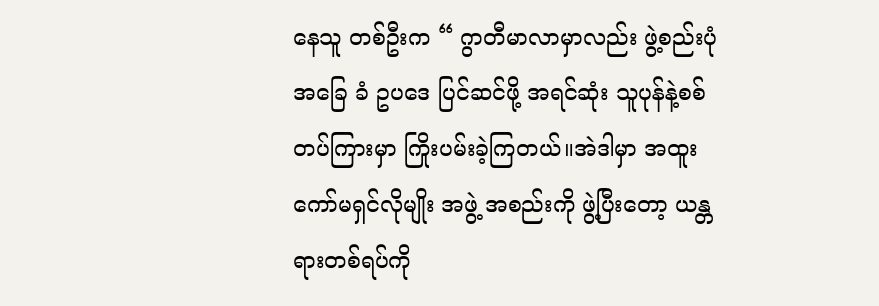နေသူ တစ်ဦးက “ ဂွာတီမာလာမှာလည်း ဖွဲ့စည်းပုံ အခြေ ခံ ဥပဒေ ပြင်ဆင်ဖို့ အရင်ဆုံး သူပုန်နဲ့စစ်တပ်ကြားမှာ ကြိုးပမ်းခဲ့ကြတယ်။အဲဒါမှာ အထူးကော်မရှင်လိုမျိုး အဖွဲ့ အစည်းကို ဖွဲ့ပြီးတော့ ယန္တရားတစ်ရပ်ကို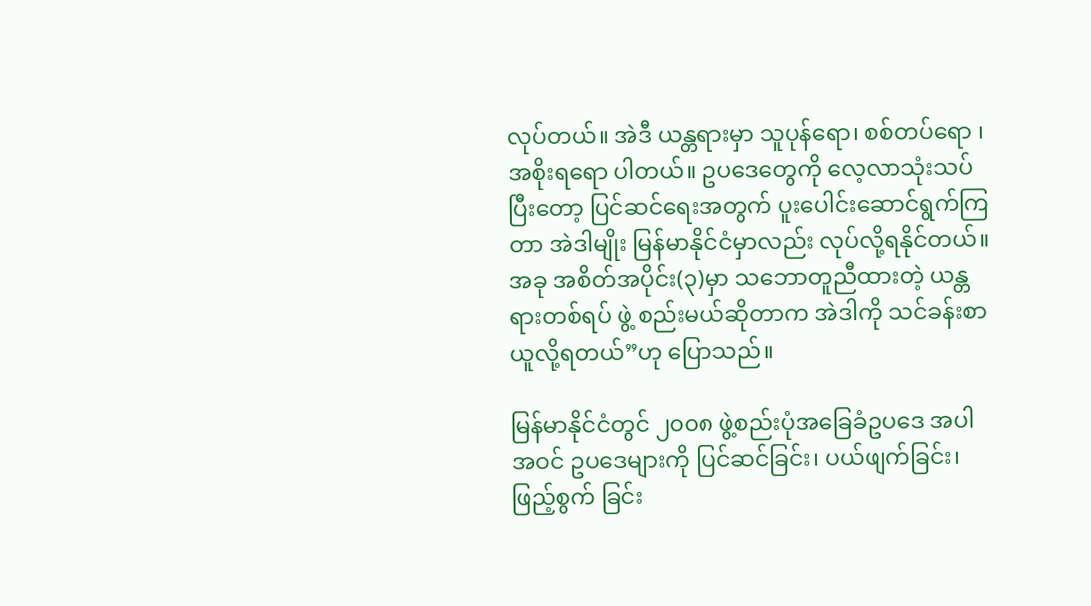လုပ်တယ်။ အဲဒီ ယန္တရားမှာ သူပုန်ရော၊ စစ်တပ်ရော ၊ အစိုးရရော ပါတယ်။ ဥပဒေတွေကို လေ့လာသုံးသပ်ပြီးတော့ ပြင်ဆင်ရေးအတွက် ပူးပေါင်းဆောင်ရွက်ကြတာ အဲဒါမျိုး မြန်မာနိုင်ငံမှာလည်း လုပ်လို့ရနိုင်တယ်။ အခု အစိတ်အပိုင်း(၃)မှာ သဘောတူညီထားတဲ့ ယန္တရားတစ်ရပ် ဖွဲ့ စည်းမယ်ဆိုတာက အဲဒါကို သင်ခန်းစာယူလို့ရတယ်”ဟု ပြောသည်။

မြန်မာနိုင်ငံတွင် ၂၀၀၈ ဖွဲ့စည်းပုံအခြေခံဥပဒေ အပါအဝင် ဥပဒေများကို ပြင်ဆင်ခြင်း၊ ပယ်ဖျက်ခြင်း၊ ဖြည့်စွက် ခြင်း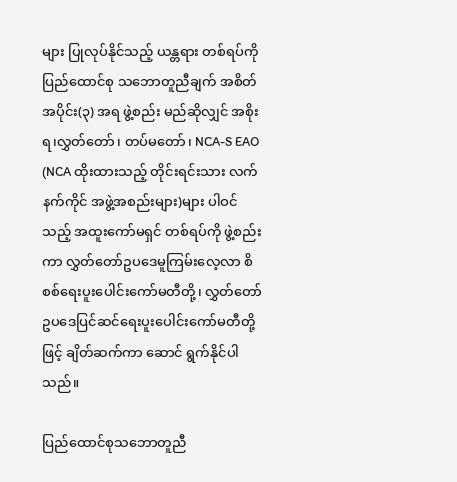များ ပြုလုပ်နိုင်သည့် ယန္တရား တစ်ရပ်ကို ပြည်ထောင်စု သဘောတူညီချက် အစိတ်အပိုင်း(၃) အရ ဖွဲ့စည်း မည်ဆိုလျှင် အစိုးရ၊လွှတ်တော်၊ တပ်မတော်၊ NCA-S EAO (NCA ထိုးထားသည့် တိုင်းရင်းသား လက်နက်ကိုင် အဖွဲ့အစည်းများ)များ ပါဝင်သည့် အထူးကော်မရှင် တစ်ရပ်ကို ဖွဲ့စည်းကာ လွှတ်တော်ဥပဒေမူကြမ်းလေ့လာ စိစစ်ရေးပူးပေါင်းကော်မတီတို့၊ လွှတ်တော်ဥပဒေပြင်ဆင်ရေးပူးပေါင်းကော်မတီတို့ဖြင့် ချိတ်ဆက်ကာ ဆောင် ရွက်နိုင်ပါသည်။

ပြည်ထောင်စုသဘောတူညီ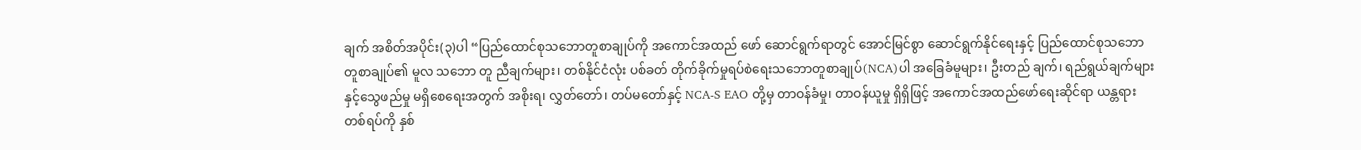ချက် အစိတ်အပိုင်း(၃)ပါ “ပြည်ထောင်စုသဘောတူစာချုပ်ကို အကောင်အထည် ဖော် ဆောင်ရွက်ရာတွင် အောင်မြင်စွာ ဆောင်ရွက်နိုင်ရေးနှင့် ပြည်ထောင်စုသဘောတူစာချုပ်၏ မူလ သဘော တူ ညီချက်များ၊ တစ်နိုင်ငံလုံး ပစ်ခတ် တိုက်ခိုက်မှုရပ်စဲရေးသဘောတူစာချုပ်(NCA)ပါ အခြေခံမူများ၊ ဦးတည် ချက်၊ ရည်ရွယ်ချက်များနှင့်သွေဖည်မှု မရှိစေရေးအတွက် အစိုးရ၊ လွှတ်တော်၊ တပ်မတော်နှင့် NCA-S EAO တို့မှ တာဝန်ခံမှု၊ တာဝန်ယူမှု ရှိရှိဖြင့် အကောင်အထည်ဖော်ရေးဆိုင်ရာ ယန္တရား တစ်ရပ်ကို နှစ်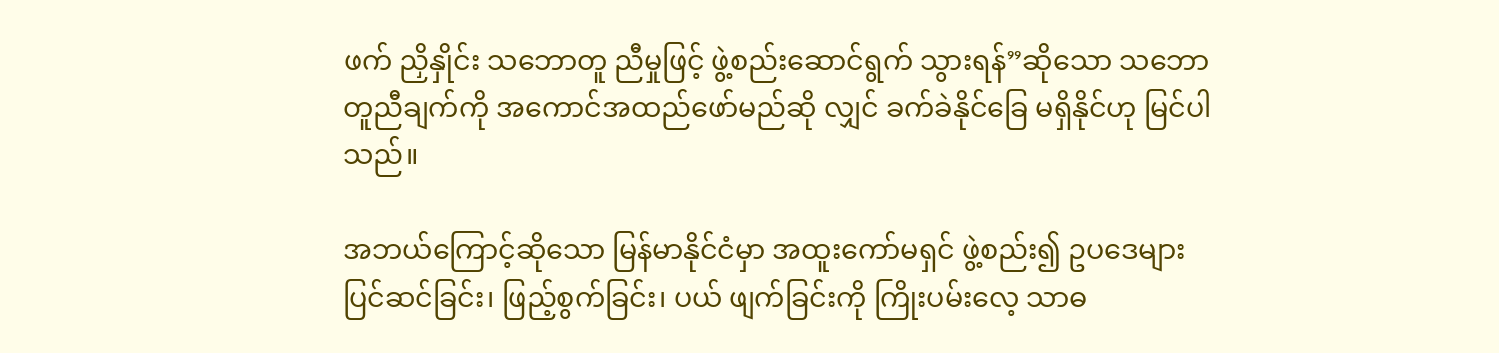ဖက် ညှိနှိုင်း သဘောတူ ညီမှုဖြင့် ဖွဲ့စည်းဆောင်ရွက် သွားရန်”ဆိုသော သဘောတူညီချက်ကို အကောင်အထည်ဖော်မည်ဆို လျှင် ခက်ခဲနိုင်ခြေ မရှိနိုင်ဟု မြင်ပါသည်။

အဘယ်ကြောင့်ဆိုသော မြန်မာနိုင်ငံမှာ အထူးကော်မရှင် ဖွဲ့စည်း၍ ဥပဒေများ ပြင်ဆင်ခြင်း၊ ဖြည့်စွက်ခြင်း၊ ပယ် ဖျက်ခြင်းကို ကြိုးပမ်းလေ့ သာဓ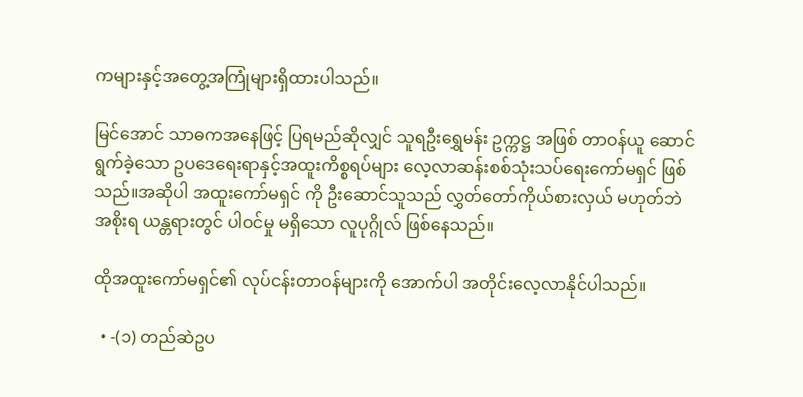ကများနှင့်အတွေ့အကြုံများရှိထားပါသည်။

မြင်အောင် သာဓကအနေဖြင့် ပြရမည်ဆိုလျှင် သူရဦးရွှေမန်း ဥက္ကဋ္ဌ အဖြစ် တာဝန်ယူ ဆောင်ရွက်ခဲ့သော ဥပဒေရေးရာနှင့်အထူးကိစ္စရပ်များ လေ့လာဆန်းစစ်သုံးသပ်ရေးကော်မရှင် ဖြစ်သည်။အဆိုပါ အထူးကော်မရှင် ကို ဦးဆောင်သူသည် လွှတ်တော်ကိုယ်စားလှယ် မဟုတ်ဘဲ အစိုးရ ယန္တရားတွင် ပါဝင်မှု မရှိသော လူပုဂ္ဂိုလ် ဖြစ်နေသည်။

ထိုအထူးကော်မရှင်၏ လုပ်ငန်းတာဝန်များကို အောက်ပါ အတိုင်းလေ့လာနိုင်ပါသည်။

  • -(၁) တည်ဆဲဥပ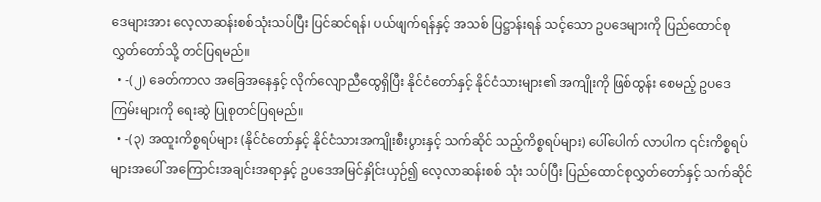ဒေများအား လေ့လာဆန်းစစ်သုံးသပ်ပြီး ပြင်ဆင်ရန်၊ ပယ်ဖျက်ရန်နှင့် အသစ် ပြဋ္ဌာန်းရန် သင့်သော ဥပဒေများကို ပြည်ထောင်စု လွှတ်တော်သို့ တင်ပြရမည်။
  • -(၂) ခေတ်ကာလ အခြေအနေနှင့် လိုက်လျောညီထွေရှိပြီး နိုင်ငံတော်နှင့် နိုင်ငံသားများ၏ အကျိုးကို ဖြစ်ထွန်း စေမည့် ဥပဒေကြမ်းများကို ရေးဆွဲ ပြုစုတင်ပြရမည်။
  • -(၃) အထူးကိစ္စရပ်များ (နိုင်ငံတော်နှင့် နိုင်ငံသားအကျိုးစီးပွားနှင့် သက်ဆိုင် သည့်ကိစ္စရပ်များ) ပေါ်ပေါက် လာပါက ၎င်းကိစ္စရပ်များအပေါ် အကြောင်းအချင်းအရာနှင့် ဥပဒေအမြင်နှိုင်းယှဉ်၍ လေ့လာဆန်းစစ် သုံး သပ်ပြီး ပြည်ထောင်စုလွှတ်တော်နှင့် သက်ဆိုင်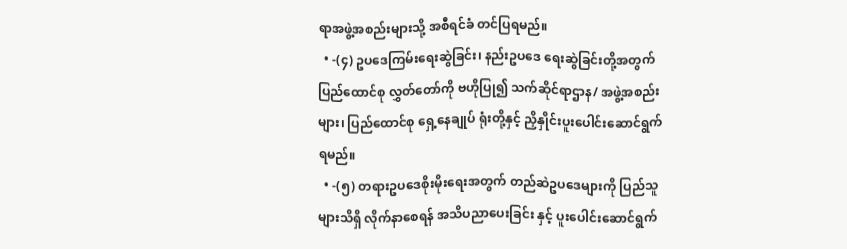ရာအဖွဲ့အစည်းများသို့ အစီရင်ခံ တင်ပြရမည်။
  • -(၄) ဥပဒေကြမ်းရေးဆွဲခြင်း၊ နည်းဥပဒေ ရေးဆွဲခြင်းတို့အတွက် ပြည်ထောင်စု လွှတ်တော်ကို ဗဟိုပြု၍ သက်ဆိုင်ရာဌာန/ အဖွဲ့အစည်းများ၊ ပြည်ထောင်စု ရှေ့နေချုပ် ရုံးတို့နှင့် ညှိနှိုင်းပူးပေါင်းဆောင်ရွက်ရမည်။
  • -(၅) တရားဥပဒေစိုးမိုးရေးအတွက် တည်ဆဲဥပဒေများကို ပြည်သူများသိရှိ လိုက်နာစေရန် အသိပညာပေးခြင်း နှင့် ပူးပေါင်းဆောင်ရွက်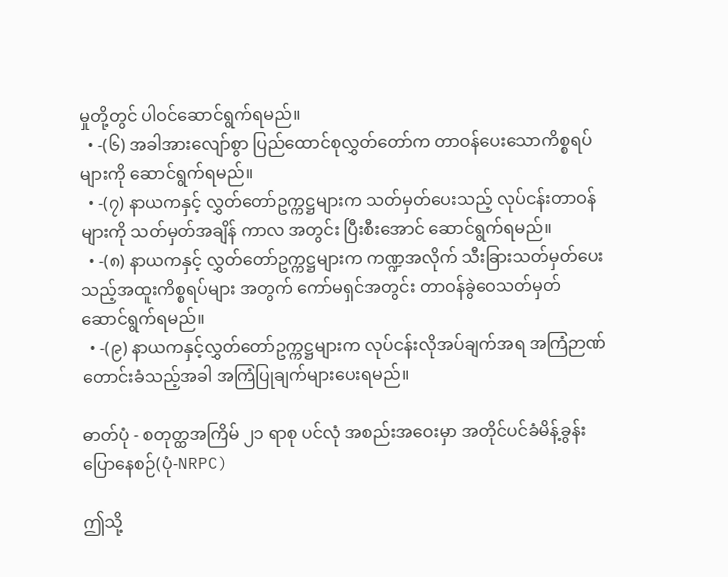မှုတို့တွင် ပါဝင်ဆောင်ရွက်ရမည်။
  • -(၆) အခါအားလျော်စွာ ပြည်ထောင်စုလွှတ်တော်က တာဝန်ပေးသောကိစ္စရပ်များကို ဆောင်ရွက်ရမည်။
  • -(၇) နာယကနှင့် လွှတ်တော်ဥက္ကဋ္ဌများက သတ်မှတ်ပေးသည့် လုပ်ငန်းတာဝန်များကို သတ်မှတ်အချိန် ကာလ အတွင်း ပြီးစီးအောင် ဆောင်ရွက်ရမည်။
  • -(၈) နာယကနှင့် လွှတ်တော်ဥက္ကဋ္ဌများက ကဏ္ဍအလိုက် သီးခြားသတ်မှတ်ပေး သည့်အထူးကိစ္စရပ်များ အတွက် ကော်မရှင်အတွင်း တာဝန်ခွဲဝေသတ်မှတ် ဆောင်ရွက်ရမည်။
  • -(၉) နာယကနှင့်လွှတ်တော်ဥက္ကဋ္ဌများက လုပ်ငန်းလိုအပ်ချက်အရ အကြံဉာဏ် တောင်းခံသည့်အခါ အကြံပြုချက်များပေးရမည်။

ဓာတ်ပုံ - စတုတ္ထအကြိမ် ၂၁ ရာစု ပင်လုံ အစည်းအဝေးမှာ အတိုင်ပင်ခံမိန့်ခွန်းပြောနေစဉ်(ပုံ-NRPC)

ဤသို့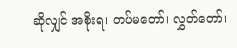ဆိုလျှင် အစိုးရ၊ တပ်မတော်၊ လွှတ်တော်၊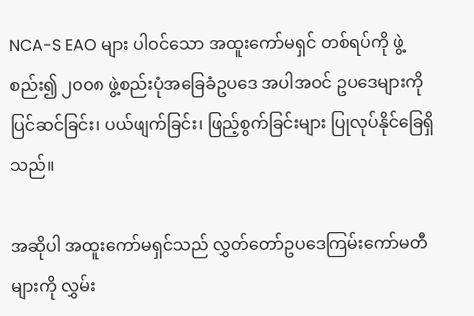NCA-S EAO များ ပါဝင်သော အထူးကော်မရှင် တစ်ရပ်ကို ဖွဲ့ စည်း၍ ၂၀၀၈ ဖွဲ့စည်းပုံအခြေခံဥပဒေ အပါအဝင် ဥပဒေများကို ပြင်ဆင်ခြင်း၊ ပယ်ဖျက်ခြင်း၊ ဖြည့်စွက်ခြင်းများ ပြုလုပ်နိုင်ခြေရှိသည်။

အဆိုပါ အထူးကော်မရှင်သည် လွှတ်တော်ဥပဒေကြမ်းကော်မတီများကို လွှမ်း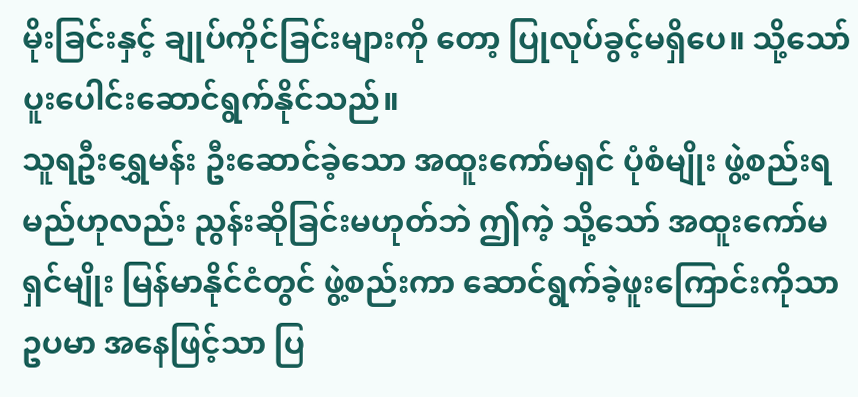မိုးခြင်းနှင့် ချုပ်ကိုင်ခြင်းများကို တော့ ပြုလုပ်ခွင့်မရှိပေ။ သို့သော် ပူးပေါင်းဆောင်ရွက်နိုင်သည်။
သူရဦးရွှေမန်း ဦးဆောင်ခဲ့သော အထူးကော်မရှင် ပုံစံမျိုး ဖွဲ့စည်းရမည်ဟုလည်း ညွန်းဆိုခြင်းမဟုတ်ဘဲ ဤကဲ့ သို့သော် အထူးကော်မရှင်မျိုး မြန်မာနိုင်ငံတွင် ဖွဲ့စည်းကာ ဆောင်ရွက်ခဲ့ဖူးကြောင်းကိုသာ ဥပမာ အနေဖြင့်သာ ပြ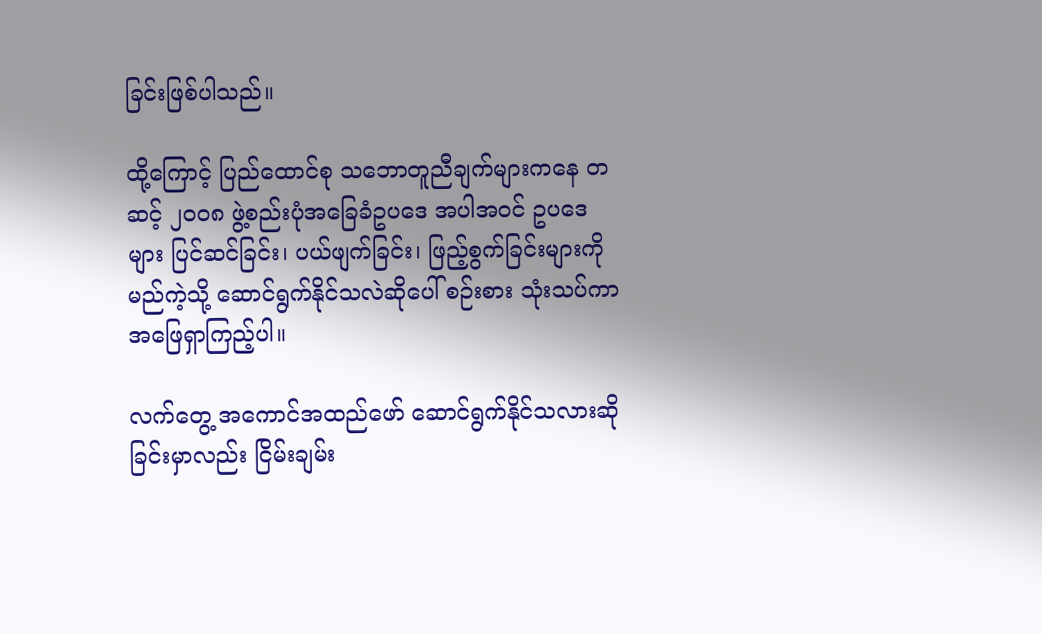ခြင်းဖြစ်ပါသည်။

ထို့ကြောင့် ပြည်ထောင်စု သဘောတူညီချက်များကနေ တဆင့် ၂၀၀၈ ဖွဲ့စည်းပုံအခြေခံဥပဒေ အပါအဝင် ဥပဒေများ ပြင်ဆင်ခြင်း၊ ပယ်ဖျက်ခြင်း၊ ဖြည့်စွက်ခြင်းများကို မည်ကဲ့သို့ ဆောင်ရွက်နိုင်သလဲဆိုပေါ် စဉ်းစား သုံးသပ်ကာ အဖြေရှာကြည့်ပါ။

လက်တွေ့ အကောင်အထည်ဖော် ဆောင်ရွက်နိုင်သလားဆိုခြင်းမှာလည်း ငြိမ်းချမ်း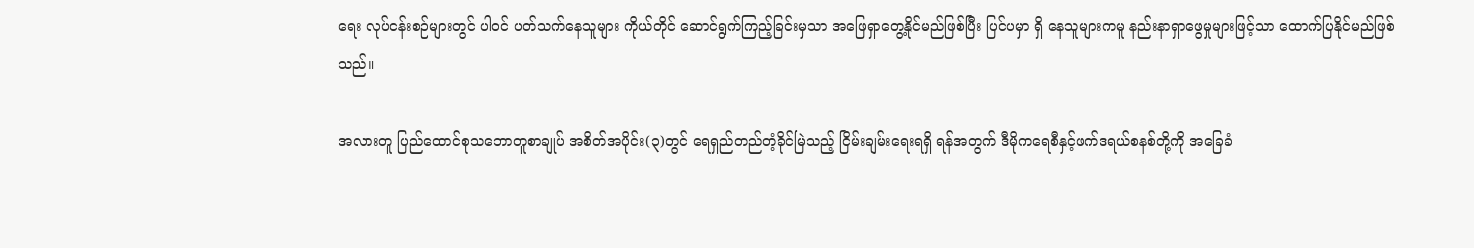ရေး လုပ်ငန်းစဉ်များတွင် ပါဝင် ပတ်သက်နေသူများ ကိုယ်တိုင် ဆောင်ရွက်ကြည့်ခြင်းမှသာ အဖြေရှာတွေ့နိုင်မည်ဖြစ်ပြီး ပြင်ပမှာ ရှိ နေသူများကမူ နည်းနာရှာဖွေမှုများဖြင့်သာ ထောက်ပြနိုင်မည်ဖြစ်သည်။

အလားတူ ပြည်ထောင်စုသဘောတူစာချုပ် အစိတ်အပိုင်း(၃)တွင် ရေရှည်တည်တံ့ခိုင်မြဲသည့် ငြိမ်းချမ်းရေးရရှိ ရန်အတွက် ဒီမိုကရေစီနှင့်ဖက်ဒရယ်စနစ်တို့ကို အခြေခံ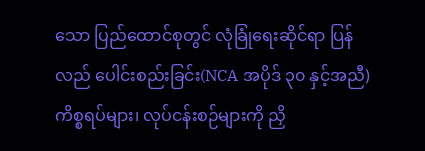သော ပြည်ထောင်စုတွင် လုံခြုံရေးဆိုင်ရာ ပြန်လည် ပေါင်းစည်းခြင်း(NCA အပိုဒ် ၃၀ နှင့်အညီ) ကိစ္စရပ်များ၊ လုပ်ငန်းစဉ်များကို ညှိ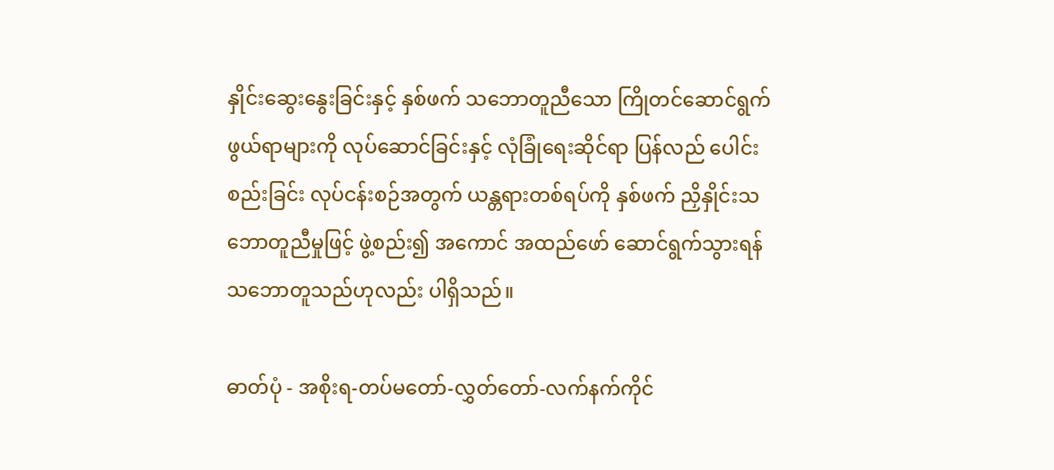နှိုင်းဆွေးနွေးခြင်းနှင့် နှစ်ဖက် သဘောတူညီသော ကြိုတင်ဆောင်ရွက်ဖွယ်ရာများကို လုပ်ဆောင်ခြင်းနှင့် လုံခြုံရေးဆိုင်ရာ ပြန်လည် ပေါင်း စည်းခြင်း လုပ်ငန်းစဉ်အတွက် ယန္တရားတစ်ရပ်ကို နှစ်ဖက် ညှိနှိုင်းသဘောတူညီမှုဖြင့် ဖွဲ့စည်း၍ အကောင် အထည်ဖော် ဆောင်ရွက်သွားရန် သဘောတူသည်ဟုလည်း ပါရှိသည်။

ဓာတ်ပုံ - အစိုးရ-တပ်မတော်-လွှတ်တော်-လက်နက်ကိုင်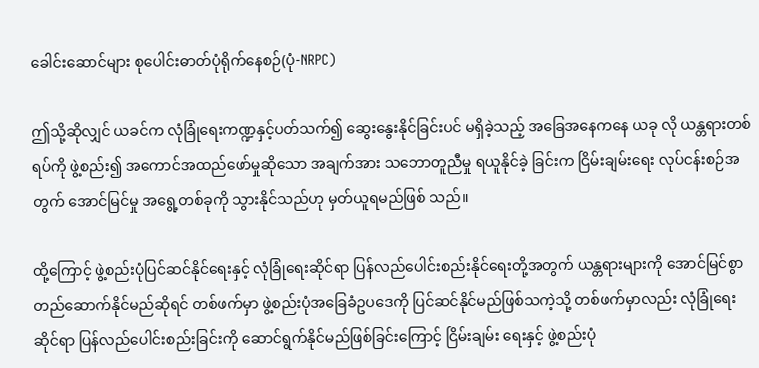ခေါင်းဆောင်များ စုပေါင်းဓာတ်ပုံရိုက်နေစဉ်(ပုံ-NRPC)

ဤသို့ဆိုလျှင် ယခင်က လုံခြုံရေးကဏ္ဍနှင့်ပတ်သက်၍ ဆွေးနွေးနိုင်ခြင်းပင် မရှိခဲ့သည့် အခြေအနေကနေ ယခု လို ယန္တရားတစ်ရပ်ကို ဖွဲ့စည်း၍ အကောင်အထည်ဖော်မှုဆိုသော အချက်အား သဘောတူညီမှု ရယူနိုင်ခဲ့ ခြင်းက ငြိမ်းချမ်းရေး လုပ်ငန်းစဉ်အတွက် အောင်မြင်မှု အရွေ့တစ်ခုကို သွားနိုင်သည်ဟု မှတ်ယူရမည်ဖြစ် သည်။

ထို့ကြောင့် ဖွဲ့စည်းပုံပြင်ဆင်နိုင်ရေးနှင့် လုံခြုံရေးဆိုင်ရာ ပြန်လည်ပေါင်းစည်းနိုင်ရေးတို့အတွက် ယန္တရားများကို အောင်မြင်စွာ တည်ဆောက်နိုင်မည်ဆိုရင် တစ်ဖက်မှာ ဖွဲ့စည်းပုံအခြေခံဥပဒေကို ပြင်ဆင်နိုင်မည်ဖြစ်သကဲ့သို့ တစ်ဖက်မှာလည်း လုံခြုံရေးဆိုင်ရာ ပြန်လည်ပေါင်းစည်းခြင်းကို ဆောင်ရွက်နိုင်မည်ဖြစ်ခြင်းကြောင့် ငြိမ်းချမ်း ရေးနှင့် ဖွဲ့စည်းပုံ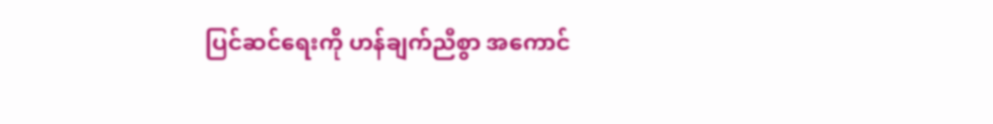ပြင်ဆင်ရေးကို ဟန်ချက်ညီစွာ အကောင်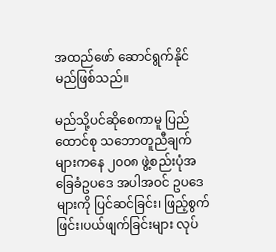အထည်ဖော် ဆောင်ရွက်နိုင်မည်ဖြစ်သည်။

မည်သို့ပင်ဆိုစေကာမူ ပြည်ထောင်စု သဘောတူညီချက်များကနေ ၂၀၀၈ ဖွဲ့စည်းပုံအခြေခံဥပဒေ အပါအဝင် ဥပဒေများကို ပြင်ဆင်ခြင်း၊ ဖြည့်စွက်ဖြင်း၊ပယ်ဖျက်ခြင်းများ လုပ်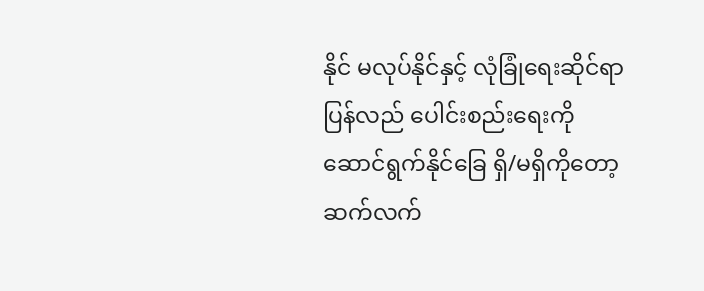နိုင် မလုပ်နိုင်နှင့် လုံခြုံရေးဆိုင်ရာ ပြန်လည် ပေါင်းစည်းရေးကို ဆောင်ရွက်နိုင်ခြေ ရှိ/မရှိကိုတော့ ဆက်လက်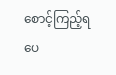စောင့်ကြည့်ရပေ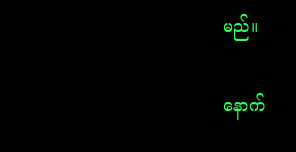မည်။

နောက်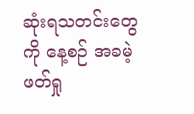ဆုံးရသတင်းတွေကို နေ့စဉ် အခမဲ့ဖတ်ရှု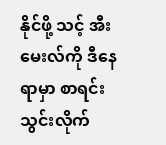နိုင်ဖို့ သင့် အီးမေးလ်ကို ဒီနေရာမှာ စာရင်းသွင်းလိုက်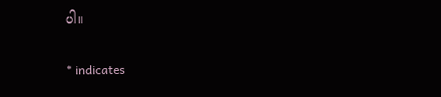ပါ။

* indicates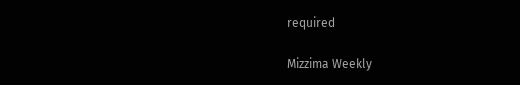required

Mizzima Weekly